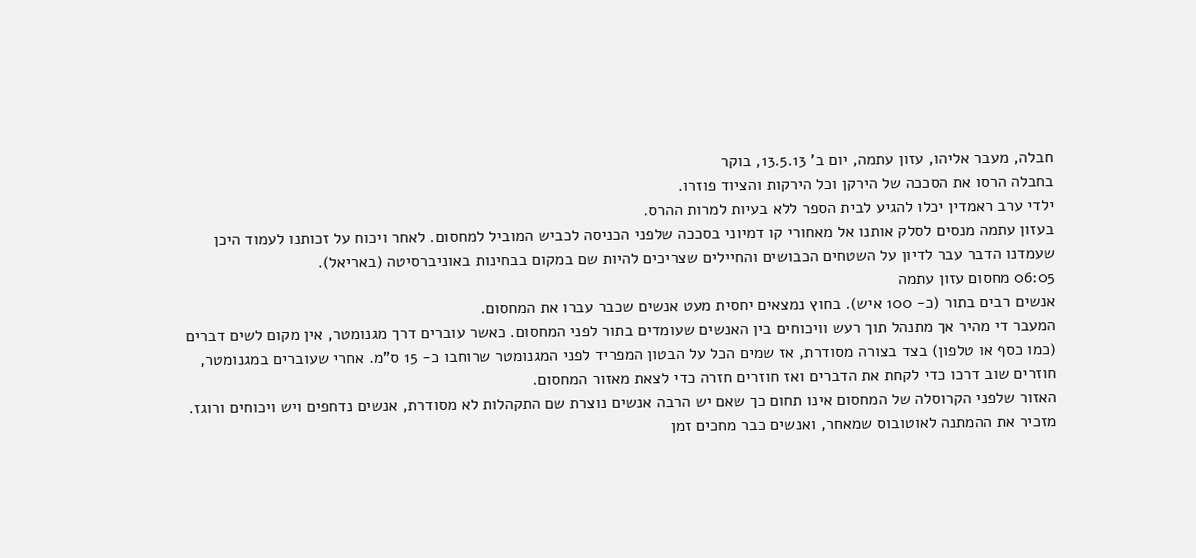חבלה, מעבר אליהו, עזון עתמה, יום ב’ 13.5.13, בוקר
בחבלה הרסו את הסככה של הירקן וכל הירקות והציוד פוזרו.
ילדי ערב ראמדין יכלו להגיע לבית הספר ללא בעיות למרות ההרס.
בעזון עתמה מנסים לסלק אותנו אל מאחורי קו דמיוני בסככה שלפני הכניסה לכביש המוביל למחסום. לאחר ויכוח על זכותנו לעמוד היכן שעמדנו הדבר עבר לדיון על השטחים הכבושים והחיילים שצריכים להיות שם במקום בבחינות באוניברסיטה (באריאל).
06:05 מחסום עזון עתמה
אנשים רבים בתור (כ- 100 איש). בחוץ נמצאים יחסית מעט אנשים שכבר עברו את המחסום.
המעבר די מהיר אך מתנהל תוך רעש וויכוחים בין האנשים שעומדים בתור לפני המחסום. כאשר עוברים דרך מגנומטר, אין מקום לשים דברים (כמו כסף או טלפון) בצד בצורה מסודרת, אז שמים הכל על הבטון המפריד לפני המגנומטר שרוחבו כ- 15 ס"מ. אחרי שעוברים במגנומטר, חוזרים שוב דרכו כדי לקחת את הדברים ואז חוזרים חזרה כדי לצאת מאזור המחסום.
האזור שלפני הקרוסלה של המחסום אינו תחום כך שאם יש הרבה אנשים נוצרת שם התקהלות לא מסודרת, אנשים נדחפים ויש ויכוחים ורוגז. מזכיר את ההמתנה לאוטובוס שמאחר, ואנשים כבר מחכים זמן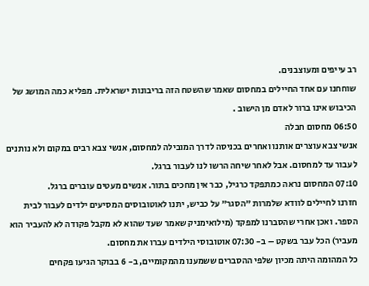רב עייפים ומעוצבנים.
שוחחנו עם אחד החיילים במחסום שאמר שהשטח הזה בריבונות ישראלית. מפליא כמה המושג של הכיבוש אינו ברור לאדם מן הישוב .
06:50 מחסום חבלה
אנשי צבא עוצרים אותנו ואחרים בכניסה לדרך המובילה למחסום, אנשי צבא רבים במקום ולא נותנים לעבור עד למחסום. אבל לאחר שיחה הרשו לנו לעבור ברגל.
07:10 המחסום נראה כמתפקד כרגיל, כבר אין מחכים בתור. אנשים מעטים עוברים ברגל.
חזרנו לחיילים לוודא שלמרות "הסגר" על כביש, יתנו לאוטובוסים המסיעים ילדים לעבור לבית הספר. ואכן אחרי שהסברנו למפקד (מילואימניק שאמר שעד שהוא לא מקבל פקודה לא להעביר הוא מעביר) הכל עבר בשקט – ב- 07:30 אוטובוסי הילדים עברו את מחסום.
כל המהומה היתה מכיון שלפי ההסברים ששמענו מהמקומיים, ב- 6 בבוקר הגיעו פקחים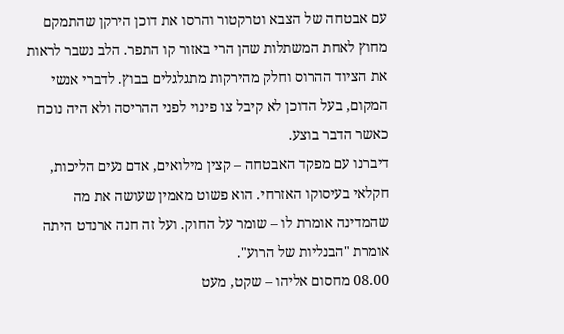עם אבטחה של הצבא וטרקטור והרסו את דוכן הירקן שהתמקם מחוץ לאחת המשתלות שהן הרי באזור קו התפר. הלב נשבר לראות את הציוד ההרוס וחלק מהירקות מתגלגלים בבוץ. לדברי אנשי המקום, בעל הדוכן לא קיבל צו פינוי לפני ההריסה ולא היה נוכח כאשר הדבר בוצע.
דיברנו עם מפקד האבטחה – קצין מילואים, אדם נעים הליכות, חקלאי בעיסוקו האזרחי. הוא פשוט מאמין שעושה את מה שהמדינה אומרת לו – שומר על החוק. ועל זה חנה ארנדט היתה אומרת "הבנליות של הרוע".
08.00 מחסום אליהו – שקט, מעט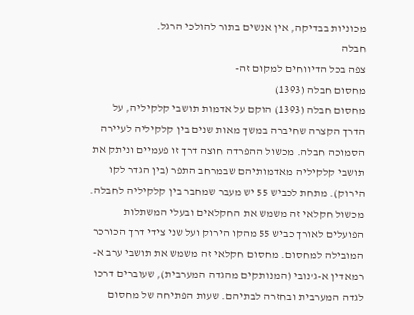מכוניות בבדיקה, אין אנשים בתור להולכי הרגל.
חבלה
צפה בכל הדיווחים למקום זה-
מחסום חבלה (1393)
מחסום חבלה (1393) הוקם על אדמות תושבי קלקיליה, על הדרך הקצרה שחיברה במשך מאות שנים בין קלקיליה לעיירה הסמוכה חבלה. מכשול ההפרדה חוצה דרך זו פעמיים וניתק את תושבי קלקיליה מאדמותיהם שבמרחב התפר (בין הגדר לקו הירוק). מתחת לכביש 55 יש מעבר שמחבר בין קלקיליה לחבלה. מכשול חקלאי זה משמש את החקלאים ובעלי המשתלות הפועלים לאורך כביש 55 מהקו הירוק ועל שני צידי דרך הכורכר המובילה למחסום. מחסום חקלאי זה משמש את תושבי ערב א-רמאדין א-ג'נובי (המנותקים מהגדה המערבית), שעוברים דרכו לגדה המערבית ובחזרה לבתיהם. שעות הפתיחה של מחסום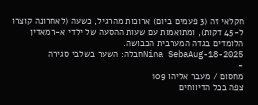חקלאי זה (3 פעמים ביום) ארוכות מהרגיל, כשעה (לאחרונה קוצרו ל-45 דקות), ומתואמות עם שעות ההסעה של ילדי א-רמאדין הלומדים בגדה המערבית הכבושה.
Nina SebaAug-18-2025חבלה: השער בשלבי סגירה
-
מחסום / מעבר אליהו 109
צפה בכל הדיווחים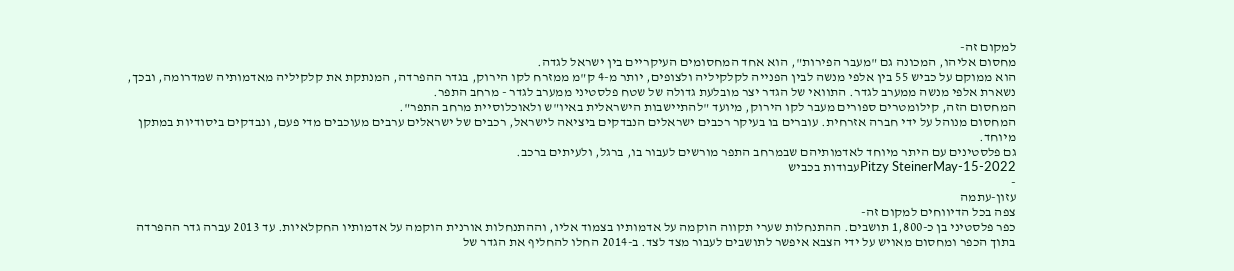למקום זה-
מחסום אליהו, המכונה גם "מעבר הפירות", הוא אחד המחסומים העיקריים בין ישראל לגדה.
הוא ממוקם על כביש 55 בין אלפי מנשה לבין הפנייה לקלקיליה ולצופים, יותר מ-4 ק"מ ממזרח לקו הירוק, בגדר ההפרדה, המנתקת את קלקיליה מאדמותיה שמדרומה, ובכך, נשארת אלפי מנשה ממערב לגדר. התוואי של הגדר יצר מובלעת גדולה של שטח פלסטיני ממערב לגדר - מרחב התפר.
המחסום הזה, קילומטרים ספורים מעבר לקו הירוק, מיועד "להתיישבות הישראלית באיו"ש ולאוכלוסיית מרחב התפר".
המחסום מנוהל על ידי חברה אזרחית. עוברים בו בעיקר רכבים ישראלים הנבדקים ביציאה לישראל, רכבים של ישראלים ערבים מעוכבים מדי פעם, ונבדקים ביסודיות במתקן מיוחד.
גם פלסטינים עם היתר מיוחד לאדמותיהם שבמרחב התפר מורשים לעבור בו, ברגל, ולעיתים ברכב.
Pitzy SteinerMay-15-2022עבודות בכביש
-
עזון-עתמה
צפה בכל הדיווחים למקום זה-
כפר פלסטיני בן כ-1,800 תושבים. ההתנחלות שערי תקווה הוקמה על אדמותיו בצמוד אליו, וההתנחלות אורנית הוקמה על אדמותיו החקלאיות. עד 2013 עברה גדר ההפרדה בתוך הכפר ומחסום מאויש על ידי הצבא איפשר לתושבים לעבור מצד לצד. ב-2014 החלו להחליף את הגדר של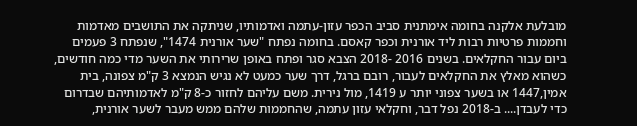מובלעת אלקנה בחומה אימתנית סביב הכפר עזון-עתמה ואדמותיו, שניתקה את התושבים מאדמות וחממות פרטיות רבות ליד אורנית וכפר קאסם. בחומה נפתח "שער אורנית 1474", שנפתח 3 פעמים ביום עבור החקלאים. בשנים 2016 -2018 הצבא סגר ופתח באופן שרירותי את השער מדי כמה חודשים, כשהוא מאלץ את החקלאים לעבור, רובם ברגל, דרך שער כמעט לא נגיש הנמצא 3 ק"מ צפונה, בית אמין,1447 או בשער צפוני יותר ע 1419, מול נירית. משם עליהם לחזור כ-8 ק"מ לאדמותיהם שבדרום כדי לעבדן.... ב-2018 נפל דבר, וחקלאי עזון עתמה, שהחממות שלהם ממש מעבר לשער אורנית,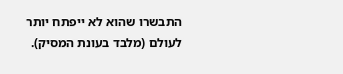התבשרו שהוא לא ייפתח יותר לעולם (מלבד בעונת המסיק).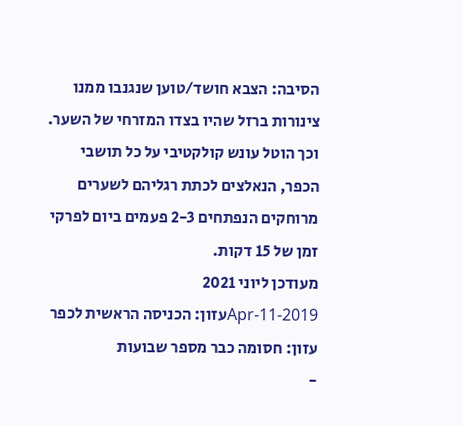הסיבה: הצבא חושד/טוען שנגנבו ממנו צינורות ברזל שהיו בצדו המזרחי של השער. וכך הוטל עונש קולקטיבי על כל תושבי הכפר, הנאלצים לכתת רגליהם לשערים מרוחקים הנפתחים 2-3 פעמים ביום לפרקי זמן של 15 דקות.
מעודכן ליוני 2021
Apr-11-2019עזון: הכניסה הראשית לכפר עזון: חסומה כבר מספר שבועות
-